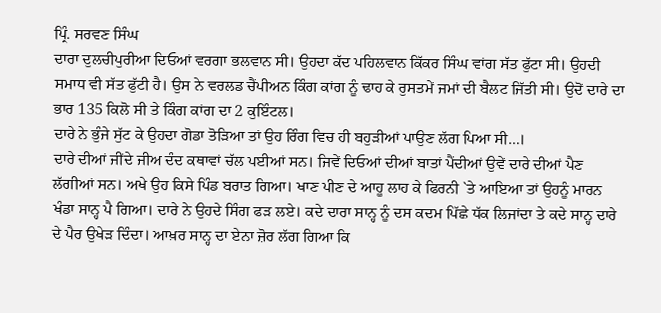ਪ੍ਰਿੰ. ਸਰਵਣ ਸਿੰਘ
ਦਾਰਾ ਦੁਲਚੀਪੁਰੀਆ ਦਿਓਆਂ ਵਰਗਾ ਭਲਵਾਨ ਸੀ। ਉਹਦਾ ਕੱਦ ਪਹਿਲਵਾਨ ਕਿੱਕਰ ਸਿੰਘ ਵਾਂਗ ਸੱਤ ਫੁੱਟਾ ਸੀ। ਉਹਦੀ ਸਮਾਧ ਵੀ ਸੱਤ ਫੁੱਟੀ ਹੈ। ਉਸ ਨੇ ਵਰਲਡ ਚੈਂਪੀਅਨ ਕਿੰਗ ਕਾਂਗ ਨੂੰ ਢਾਹ ਕੇ ਰੁਸਤਮੇਂ ਜਮਾਂ ਦੀ ਬੈਲਟ ਜਿੱਤੀ ਸੀ। ਉਦੋਂ ਦਾਰੇ ਦਾ ਭਾਰ 135 ਕਿਲੋ ਸੀ ਤੇ ਕਿੰਗ ਕਾਂਗ ਦਾ 2 ਕੁਇੰਟਲ।
ਦਾਰੇ ਨੇ ਭੁੰਜੇ ਸੁੱਟ ਕੇ ਉਹਦਾ ਗੋਡਾ ਤੋੜਿਆ ਤਾਂ ਉਹ ਰਿੰਗ ਵਿਚ ਹੀ ਬਹੁੜੀਆਂ ਪਾਉਣ ਲੱਗ ਪਿਆ ਸੀ…।
ਦਾਰੇ ਦੀਆਂ ਜੀਂਦੇ ਜੀਅ ਦੰਦ ਕਥਾਵਾਂ ਚੱਲ ਪਈਆਂ ਸਨ। ਜਿਵੇਂ ਦਿਓਆਂ ਦੀਆਂ ਬਾਤਾਂ ਪੈਂਦੀਆਂ ਉਵੇਂ ਦਾਰੇ ਦੀਆਂ ਪੈਣ ਲੱਗੀਆਂ ਸਨ। ਅਖੇ ਉਹ ਕਿਸੇ ਪਿੰਡ ਬਰਾਤ ਗਿਆ। ਖਾਣ ਪੀਣ ਦੇ ਆਹੂ ਲਾਹ ਕੇ ਫਿਰਨੀ `ਤੇ ਆਇਆ ਤਾਂ ਉਹਨੂੰ ਮਾਰਨ ਖੰਡਾ ਸਾਨ੍ਹ ਪੈ ਗਿਆ। ਦਾਰੇ ਨੇ ਉਹਦੇ ਸਿੰਗ ਫੜ ਲਏ। ਕਦੇ ਦਾਰਾ ਸਾਨ੍ਹ ਨੂੰ ਦਸ ਕਦਮ ਪਿੱਛੇ ਧੱਕ ਲਿਜਾਂਦਾ ਤੇ ਕਦੇ ਸਾਨ੍ਹ ਦਾਰੇ ਦੇ ਪੈਰ ਉਖੇੜ ਦਿੰਦਾ। ਆਖ਼ਰ ਸਾਨ੍ਹ ਦਾ ਏਨਾ ਜ਼ੋਰ ਲੱਗ ਗਿਆ ਕਿ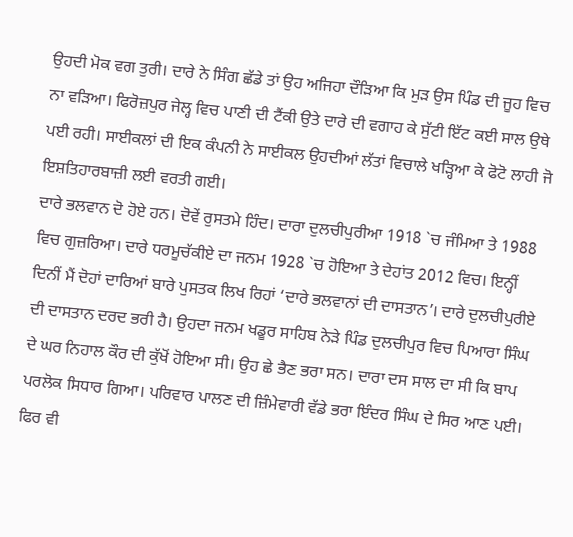ਉਹਦੀ ਮੋਕ ਵਗ ਤੁਰੀ। ਦਾਰੇ ਨੇ ਸਿੰਗ ਛੱਡੇ ਤਾਂ ਉਹ ਅਜਿਹਾ ਦੌੜਿਆ ਕਿ ਮੁੜ ਉਸ ਪਿੰਡ ਦੀ ਜੂਹ ਵਿਚ ਨਾ ਵੜਿਆ। ਫਿਰੋਜ਼ਪੁਰ ਜੇਲ੍ਹ ਵਿਚ ਪਾਣੀ ਦੀ ਟੈਂਕੀ ਉਤੇ ਦਾਰੇ ਦੀ ਵਗਾਹ ਕੇ ਸੁੱਟੀ ਇੱਟ ਕਈ ਸਾਲ ਉਥੇ ਪਈ ਰਹੀ। ਸਾਈਕਲਾਂ ਦੀ ਇਕ ਕੰਪਨੀ ਨੇ ਸਾਈਕਲ ਉਹਦੀਆਂ ਲੱਤਾਂ ਵਿਚਾਲੇ ਖੜ੍ਹਿਆ ਕੇ ਫੋਟੋ ਲਾਹੀ ਜੋ ਇਸ਼ਤਿਹਾਰਬਾਜ਼ੀ ਲਈ ਵਰਤੀ ਗਈ।
ਦਾਰੇ ਭਲਵਾਨ ਦੋ ਹੋਏ ਹਨ। ਦੋਵੇਂ ਰੁਸਤਮੇ ਹਿੰਦ। ਦਾਰਾ ਦੁਲਚੀਪੁਰੀਆ 1918 `ਚ ਜੰਮਿਆ ਤੇ 1988 ਵਿਚ ਗੁਜ਼ਰਿਆ। ਦਾਰੇ ਧਰਮੂਚੱਕੀਏ ਦਾ ਜਨਮ 1928 `ਚ ਹੋਇਆ ਤੇ ਦੇਹਾਂਤ 2012 ਵਿਚ। ਇਨ੍ਹੀਂ ਦਿਨੀਂ ਮੈਂ ਦੋਹਾਂ ਦਾਰਿਆਂ ਬਾਰੇ ਪੁਸਤਕ ਲਿਖ ਰਿਹਾਂ ‘ਦਾਰੇ ਭਲਵਾਨਾਂ ਦੀ ਦਾਸਤਾਨ’। ਦਾਰੇ ਦੁਲਚੀਪੁਰੀਏ ਦੀ ਦਾਸਤਾਨ ਦਰਦ ਭਰੀ ਹੈ। ਉਹਦਾ ਜਨਮ ਖਡੂਰ ਸਾਹਿਬ ਨੇੜੇ ਪਿੰਡ ਦੁਲਚੀਪੁਰ ਵਿਚ ਪਿਆਰਾ ਸਿੰਘ ਦੇ ਘਰ ਨਿਹਾਲ ਕੌਰ ਦੀ ਕੁੱਖੋਂ ਹੋਇਆ ਸੀ। ਉਹ ਛੇ ਭੈਣ ਭਰਾ ਸਨ। ਦਾਰਾ ਦਸ ਸਾਲ ਦਾ ਸੀ ਕਿ ਬਾਪ ਪਰਲੋਕ ਸਿਧਾਰ ਗਿਆ। ਪਰਿਵਾਰ ਪਾਲਣ ਦੀ ਜ਼ਿੰਮੇਵਾਰੀ ਵੱਡੇ ਭਰਾ ਇੰਦਰ ਸਿੰਘ ਦੇ ਸਿਰ ਆਣ ਪਈ। ਫਿਰ ਵੀ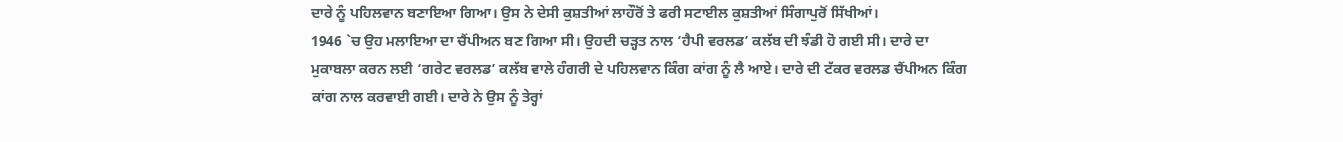ਦਾਰੇ ਨੂੰ ਪਹਿਲਵਾਨ ਬਣਾਇਆ ਗਿਆ। ਉਸ ਨੇ ਦੇਸੀ ਕੁਸ਼ਤੀਆਂ ਲਾਹੌਰੋਂ ਤੇ ਫਰੀ ਸਟਾਈਲ ਕੁਸ਼ਤੀਆਂ ਸਿੰਗਾਪੁਰੋਂ ਸਿੱਖੀਆਂ।
1946 `ਚ ਉਹ ਮਲਾਇਆ ਦਾ ਚੈਂਪੀਅਨ ਬਣ ਗਿਆ ਸੀ। ਉਹਦੀ ਚੜ੍ਹਤ ਨਾਲ ‘ਹੈਪੀ ਵਰਲਡ’ ਕਲੱਬ ਦੀ ਝੰਡੀ ਹੋ ਗਈ ਸੀ। ਦਾਰੇ ਦਾ ਮੁਕਾਬਲਾ ਕਰਨ ਲਈ ‘ਗਰੇਟ ਵਰਲਡ’ ਕਲੱਬ ਵਾਲੇ ਹੰਗਰੀ ਦੇ ਪਹਿਲਵਾਨ ਕਿੰਗ ਕਾਂਗ ਨੂੰ ਲੈ ਆਏ। ਦਾਰੇ ਦੀ ਟੱਕਰ ਵਰਲਡ ਚੈਂਪੀਅਨ ਕਿੰਗ ਕਾਂਗ ਨਾਲ ਕਰਵਾਈ ਗਈ। ਦਾਰੇ ਨੇ ਉਸ ਨੂੰ ਤੇਰ੍ਹਾਂ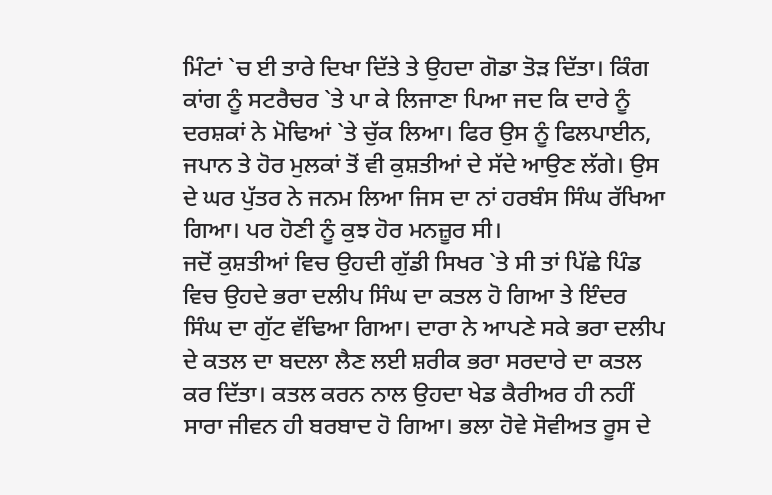ਮਿੰਟਾਂ `ਚ ਈ ਤਾਰੇ ਦਿਖਾ ਦਿੱਤੇ ਤੇ ਉਹਦਾ ਗੋਡਾ ਤੋੜ ਦਿੱਤਾ। ਕਿੰਗ ਕਾਂਗ ਨੂੰ ਸਟਰੈਚਰ `ਤੇ ਪਾ ਕੇ ਲਿਜਾਣਾ ਪਿਆ ਜਦ ਕਿ ਦਾਰੇ ਨੂੰ ਦਰਸ਼ਕਾਂ ਨੇ ਮੋਢਿਆਂ `ਤੇ ਚੁੱਕ ਲਿਆ। ਫਿਰ ਉਸ ਨੂੰ ਫਿਲਪਾਈਨ, ਜਪਾਨ ਤੇ ਹੋਰ ਮੁਲਕਾਂ ਤੋਂ ਵੀ ਕੁਸ਼ਤੀਆਂ ਦੇ ਸੱਦੇ ਆਉਣ ਲੱਗੇ। ਉਸ ਦੇ ਘਰ ਪੁੱਤਰ ਨੇ ਜਨਮ ਲਿਆ ਜਿਸ ਦਾ ਨਾਂ ਹਰਬੰਸ ਸਿੰਘ ਰੱਖਿਆ ਗਿਆ। ਪਰ ਹੋਣੀ ਨੂੰ ਕੁਝ ਹੋਰ ਮਨਜ਼ੂਰ ਸੀ।
ਜਦੋਂ ਕੁਸ਼ਤੀਆਂ ਵਿਚ ਉਹਦੀ ਗੁੱਡੀ ਸਿਖਰ `ਤੇ ਸੀ ਤਾਂ ਪਿੱਛੇ ਪਿੰਡ ਵਿਚ ਉਹਦੇ ਭਰਾ ਦਲੀਪ ਸਿੰਘ ਦਾ ਕਤਲ ਹੋ ਗਿਆ ਤੇ ਇੰਦਰ ਸਿੰਘ ਦਾ ਗੁੱਟ ਵੱਢਿਆ ਗਿਆ। ਦਾਰਾ ਨੇ ਆਪਣੇ ਸਕੇ ਭਰਾ ਦਲੀਪ ਦੇ ਕਤਲ ਦਾ ਬਦਲਾ ਲੈਣ ਲਈ ਸ਼ਰੀਕ ਭਰਾ ਸਰਦਾਰੇ ਦਾ ਕਤਲ ਕਰ ਦਿੱਤਾ। ਕਤਲ ਕਰਨ ਨਾਲ ਉਹਦਾ ਖੇਡ ਕੈਰੀਅਰ ਹੀ ਨਹੀਂ ਸਾਰਾ ਜੀਵਨ ਹੀ ਬਰਬਾਦ ਹੋ ਗਿਆ। ਭਲਾ ਹੋਵੇ ਸੋਵੀਅਤ ਰੂਸ ਦੇ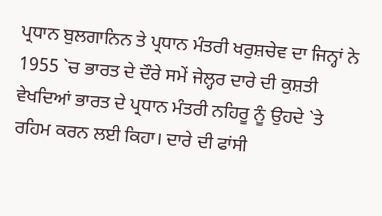ਪ੍ਰਧਾਨ ਬੁਲਗਾਨਿਨ ਤੇ ਪ੍ਰਧਾਨ ਮੰਤਰੀ ਖਰੁਸ਼ਚੇਵ ਦਾ ਜਿਨ੍ਹਾਂ ਨੇ 1955 `ਚ ਭਾਰਤ ਦੇ ਦੌਰੇ ਸਮੇਂ ਜੇਲ੍ਹਰ ਦਾਰੇ ਦੀ ਕੁਸ਼ਤੀ ਵੇਖਦਿਆਂ ਭਾਰਤ ਦੇ ਪ੍ਰਧਾਨ ਮੰਤਰੀ ਨਹਿਰੂ ਨੂੰ ਉਹਦੇ `ਤੇ ਰਹਿਮ ਕਰਨ ਲਈ ਕਿਹਾ। ਦਾਰੇ ਦੀ ਫਾਂਸੀ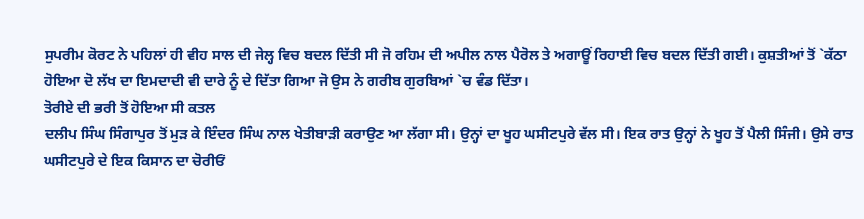ਸੁਪਰੀਮ ਕੋਰਟ ਨੇ ਪਹਿਲਾਂ ਹੀ ਵੀਹ ਸਾਲ ਦੀ ਜੇਲ੍ਹ ਵਿਚ ਬਦਲ ਦਿੱਤੀ ਸੀ ਜੋ ਰਹਿਮ ਦੀ ਅਪੀਲ ਨਾਲ ਪੈਰੋਲ ਤੇ ਅਗਾਊਂ ਰਿਹਾਈ ਵਿਚ ਬਦਲ ਦਿੱਤੀ ਗਈ। ਕੁਸ਼ਤੀਆਂ ਤੋਂ `ਕੱਠਾ ਹੋਇਆ ਦੋ ਲੱਖ ਦਾ ਇਮਦਾਦੀ ਵੀ ਦਾਰੇ ਨੂੰ ਦੇ ਦਿੱਤਾ ਗਿਆ ਜੋ ਉਸ ਨੇ ਗਰੀਬ ਗੁਰਬਿਆਂ `ਚ ਵੰਡ ਦਿੱਤਾ।
ਤੋਰੀਏ ਦੀ ਭਰੀ ਤੋਂ ਹੋਇਆ ਸੀ ਕਤਲ
ਦਲੀਪ ਸਿੰਘ ਸਿੰਗਾਪੁਰ ਤੋਂ ਮੁੜ ਕੇ ਇੰਦਰ ਸਿੰਘ ਨਾਲ ਖੇਤੀਬਾੜੀ ਕਰਾਉਣ ਆ ਲੱਗਾ ਸੀ। ਉਨ੍ਹਾਂ ਦਾ ਖੂਹ ਘਸੀਟਪੁਰੇ ਵੱਲ ਸੀ। ਇਕ ਰਾਤ ਉਨ੍ਹਾਂ ਨੇ ਖੂਹ ਤੋਂ ਪੈਲੀ ਸਿੰਜੀ। ਉਸੇ ਰਾਤ ਘਸੀਟਪੁਰੇ ਦੇ ਇਕ ਕਿਸਾਨ ਦਾ ਚੋਰੀਓਂ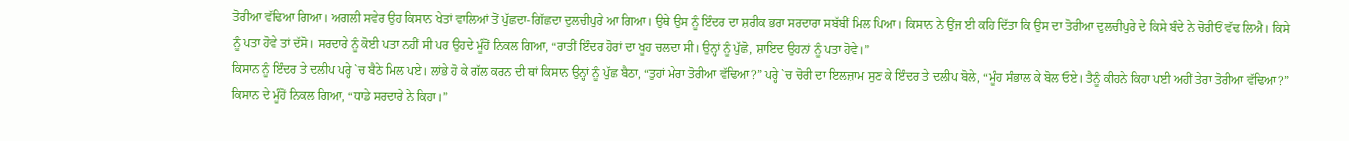ਤੋਰੀਆ ਵੱਢਿਆ ਗਿਆ। ਅਗਲੀ ਸਵੇਰ ਉਹ ਕਿਸਾਨ ਖੇਤਾਂ ਵਾਲਿਆਂ ਤੋਂ ਪੁੱਛਦਾ-ਗਿੱਛਦਾ ਦੁਲਚੀਪੁਰੇ ਆ ਗਿਆ। ਉਥੇ ਉਸ ਨੂੰ ਇੰਦਰ ਦਾ ਸ਼ਰੀਕ ਭਰਾ ਸਰਦਾਰਾ ਸਬੱਬੀਂ ਮਿਲ ਪਿਆ। ਕਿਸਾਨ ਨੇ ਉਂਜ ਈ ਕਹਿ ਦਿੱਤਾ ਕਿ ਉਸ ਦਾ ਤੋਰੀਆ ਦੁਲਚੀਪੁਰੇ ਦੇ ਕਿਸੇ ਬੰਦੇ ਨੇ ਚੋਰੀਓਂ ਵੱਢ ਲਿਐ। ਕਿਸੇ ਨੂੰ ਪਤਾ ਹੋਵੇ ਤਾਂ ਦੱਸੋ। ਸਰਦਾਰੇ ਨੂੰ ਕੋਈ ਪਤਾ ਨਹੀਂ ਸੀ ਪਰ ਉਹਦੇ ਮੂੰਹੋਂ ਨਿਕਲ ਗਿਆ, “ਰਾਤੀਂ ਇੰਦਰ ਹੋਰਾਂ ਦਾ ਖੂਹ ਚਲਦਾ ਸੀ। ਉਨ੍ਹਾਂ ਨੂੰ ਪੁੱਛੋ, ਸ਼ਾਇਦ ਉਹਨਾਂ ਨੂੰ ਪਤਾ ਹੋਵੇ।”
ਕਿਸਾਨ ਨੂੰ ਇੰਦਰ ਤੇ ਦਲੀਪ ਪਰ੍ਹੇ `ਚ ਬੈਠੇ ਮਿਲ ਪਏ। ਲਾਂਭੇ ਹੋ ਕੇ ਗੱਲ ਕਰਨ ਦੀ ਥਾਂ ਕਿਸਾਨ ਉਨ੍ਹਾਂ ਨੂੰ ਪੁੱਛ ਬੈਠਾ, “ਤੁਹਾਂ ਮੇਰਾ ਤੋਰੀਆ ਵੱਢਿਆ?” ਪਰ੍ਹੇ `ਚ ਚੋਰੀ ਦਾ ਇਲਜ਼ਾਮ ਸੁਣ ਕੇ ਇੰਦਰ ਤੇ ਦਲੀਪ ਬੋਲੇ, “ਮੂੰਹ ਸੰਭਾਲ ਕੇ ਬੋਲ ਓਏ। ਤੈਨੂੰ ਕੀਹਨੇ ਕਿਹਾ ਪਈ ਅਹੀਂ ਤੇਰਾ ਤੋਰੀਆ ਵੱਢਿਆ?”
ਕਿਸਾਨ ਦੇ ਮੂੰਹੋਂ ਨਿਕਲ ਗਿਆ, “ਧਾਡੇ ਸਰਦਾਰੇ ਨੇ ਕਿਹਾ।”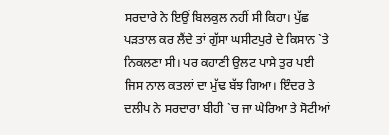ਸਰਦਾਰੇ ਨੇ ਇਉਂ ਬਿਲਕੁਲ ਨਹੀਂ ਸੀ ਕਿਹਾ। ਪੁੱਛ ਪੜਤਾਲ ਕਰ ਲੈਂਦੇ ਤਾਂ ਗੁੱਸਾ ਘਸੀਟਪੁਰੇ ਦੇ ਕਿਸਾਨ `ਤੇ ਨਿਕਲਣਾ ਸੀ। ਪਰ ਕਹਾਣੀ ਉਲਟ ਪਾਸੇ ਤੁਰ ਪਈ ਜਿਸ ਨਾਲ ਕਤਲਾਂ ਦਾ ਮੁੱਢ ਬੱਝ ਗਿਆ। ਇੰਦਰ ਤੇ ਦਲੀਪ ਨੇ ਸਰਦਾਰਾ ਬੀਹੀ `ਚ ਜਾ ਘੇਰਿਆ ਤੇ ਸੋਟੀਆਂ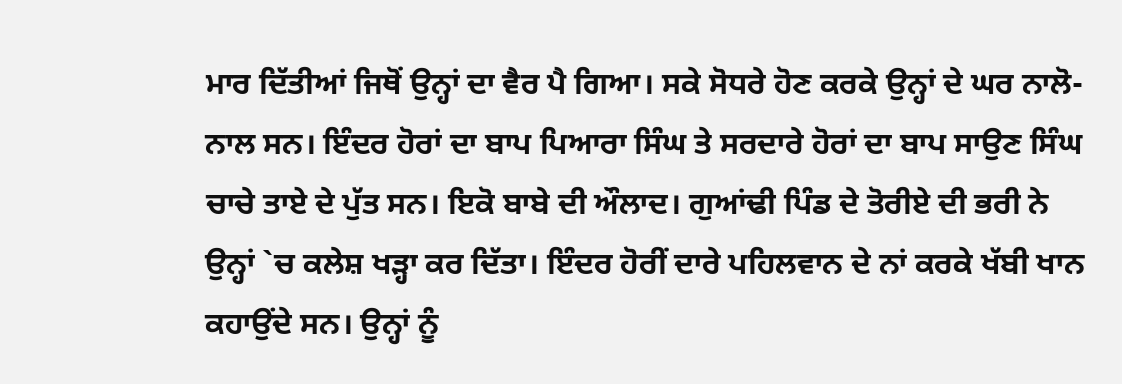ਮਾਰ ਦਿੱਤੀਆਂ ਜਿਥੋਂ ਉਨ੍ਹਾਂ ਦਾ ਵੈਰ ਪੈ ਗਿਆ। ਸਕੇ ਸੋਧਰੇ ਹੋਣ ਕਰਕੇ ਉਨ੍ਹਾਂ ਦੇ ਘਰ ਨਾਲੋ-ਨਾਲ ਸਨ। ਇੰਦਰ ਹੋਰਾਂ ਦਾ ਬਾਪ ਪਿਆਰਾ ਸਿੰਘ ਤੇ ਸਰਦਾਰੇ ਹੋਰਾਂ ਦਾ ਬਾਪ ਸਾਉਣ ਸਿੰਘ ਚਾਚੇ ਤਾਏ ਦੇ ਪੁੱਤ ਸਨ। ਇਕੋ ਬਾਬੇ ਦੀ ਔਲਾਦ। ਗੁਆਂਢੀ ਪਿੰਡ ਦੇ ਤੋਰੀਏ ਦੀ ਭਰੀ ਨੇ ਉਨ੍ਹਾਂ `ਚ ਕਲੇਸ਼ ਖੜ੍ਹਾ ਕਰ ਦਿੱਤਾ। ਇੰਦਰ ਹੋਰੀਂ ਦਾਰੇ ਪਹਿਲਵਾਨ ਦੇ ਨਾਂ ਕਰਕੇ ਖੱਬੀ ਖਾਨ ਕਹਾਉਂਦੇ ਸਨ। ਉਨ੍ਹਾਂ ਨੂੰ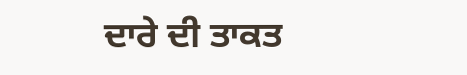ਦਾਰੇ ਦੀ ਤਾਕਤ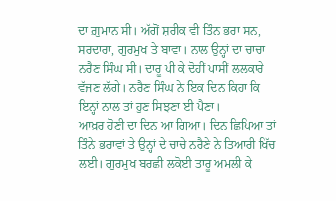ਦਾ ਗ਼ੁਮਾਨ ਸੀ। ਅੱਗੋਂ ਸ਼ਰੀਕ ਵੀ ਤਿੰਨ ਭਰਾ ਸਨ, ਸਰਦਾਰਾ, ਗੁਰਮੁਖ ਤੇ ਬਾਵਾ। ਨਾਲ ਉਨ੍ਹਾਂ ਦਾ ਚਾਚਾ ਨਰੈਣ ਸਿੰਘ ਸੀ। ਦਾਰੂ ਪੀ ਕੇ ਦੋਹੀਂ ਪਾਸੀਂ ਲਲਕਾਰੇ ਵੱਜਣ ਲੱਗੇ। ਨਰੈਣ ਸਿੰਘ ਨੇ ਇਕ ਦਿਨ ਕਿਹਾ ਕਿ ਇਨ੍ਹਾਂ ਨਾਲ ਤਾਂ ਹੁਣ ਸਿਝਣਾ ਈ ਪੈਣਾ।
ਆਖ਼ਰ ਹੋਣੀ ਦਾ ਦਿਨ ਆ ਗਿਆ। ਦਿਨ ਛਿਪਿਆ ਤਾਂ ਤਿੰਨੇ ਭਰਾਵਾਂ ਤੇ ਉਨ੍ਹਾਂ ਦੇ ਚਾਚੇ ਨਰੈਣੇ ਨੇ ਤਿਆਰੀ ਖਿੱਚ ਲਈ। ਗੁਰਮੁਖ ਬਰਛੀ ਲਕੋਈ ਤਾਰੂ ਅਮਲੀ ਕੇ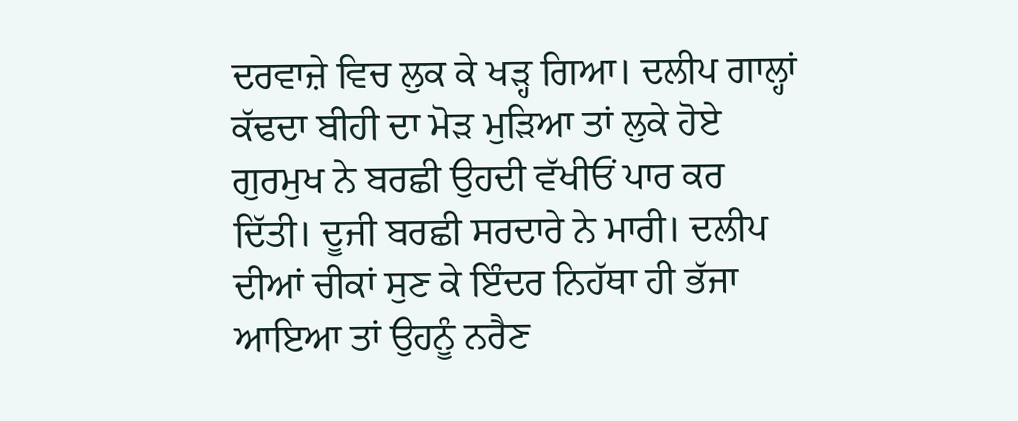ਦਰਵਾਜ਼ੇ ਵਿਚ ਲੁਕ ਕੇ ਖੜ੍ਹ ਗਿਆ। ਦਲੀਪ ਗਾਲ੍ਹਾਂ ਕੱਢਦਾ ਬੀਹੀ ਦਾ ਮੋੜ ਮੁੜਿਆ ਤਾਂ ਲੁਕੇ ਹੋਏ ਗੁਰਮੁਖ ਨੇ ਬਰਛੀ ਉਹਦੀ ਵੱਖੀਓਂ ਪਾਰ ਕਰ ਦਿੱਤੀ। ਦੂਜੀ ਬਰਛੀ ਸਰਦਾਰੇ ਨੇ ਮਾਰੀ। ਦਲੀਪ ਦੀਆਂ ਚੀਕਾਂ ਸੁਣ ਕੇ ਇੰਦਰ ਨਿਹੱਥਾ ਹੀ ਭੱਜਾ ਆਇਆ ਤਾਂ ਉਹਨੂੰ ਨਰੈਣ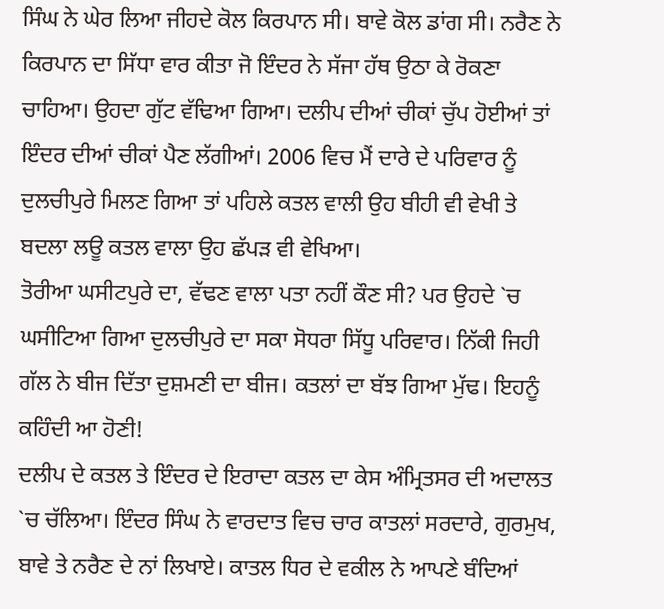ਸਿੰਘ ਨੇ ਘੇਰ ਲਿਆ ਜੀਹਦੇ ਕੋਲ ਕਿਰਪਾਨ ਸੀ। ਬਾਵੇ ਕੋਲ ਡਾਂਗ ਸੀ। ਨਰੈਣ ਨੇ ਕਿਰਪਾਨ ਦਾ ਸਿੱਧਾ ਵਾਰ ਕੀਤਾ ਜੋ ਇੰਦਰ ਨੇ ਸੱਜਾ ਹੱਥ ਉਠਾ ਕੇ ਰੋਕਣਾ ਚਾਹਿਆ। ਉਹਦਾ ਗੁੱਟ ਵੱਢਿਆ ਗਿਆ। ਦਲੀਪ ਦੀਆਂ ਚੀਕਾਂ ਚੁੱਪ ਹੋਈਆਂ ਤਾਂ ਇੰਦਰ ਦੀਆਂ ਚੀਕਾਂ ਪੈਣ ਲੱਗੀਆਂ। 2006 ਵਿਚ ਮੈਂ ਦਾਰੇ ਦੇ ਪਰਿਵਾਰ ਨੂੰ ਦੁਲਚੀਪੁਰੇ ਮਿਲਣ ਗਿਆ ਤਾਂ ਪਹਿਲੇ ਕਤਲ ਵਾਲੀ ਉਹ ਬੀਹੀ ਵੀ ਵੇਖੀ ਤੇ ਬਦਲਾ ਲਊ ਕਤਲ ਵਾਲਾ ਉਹ ਛੱਪੜ ਵੀ ਵੇਖਿਆ।
ਤੋਰੀਆ ਘਸੀਟਪੁਰੇ ਦਾ, ਵੱਢਣ ਵਾਲਾ ਪਤਾ ਨਹੀਂ ਕੌਣ ਸੀ? ਪਰ ਉਹਦੇ `ਚ ਘਸੀਟਿਆ ਗਿਆ ਦੁਲਚੀਪੁਰੇ ਦਾ ਸਕਾ ਸੋਧਰਾ ਸਿੱਧੂ ਪਰਿਵਾਰ। ਨਿੱਕੀ ਜਿਹੀ ਗੱਲ ਨੇ ਬੀਜ ਦਿੱਤਾ ਦੁਸ਼ਮਣੀ ਦਾ ਬੀਜ। ਕਤਲਾਂ ਦਾ ਬੱਝ ਗਿਆ ਮੁੱਢ। ਇਹਨੂੰ ਕਹਿੰਦੀ ਆ ਹੋਣੀ!
ਦਲੀਪ ਦੇ ਕਤਲ ਤੇ ਇੰਦਰ ਦੇ ਇਰਾਦਾ ਕਤਲ ਦਾ ਕੇਸ ਅੰਮ੍ਰਿਤਸਰ ਦੀ ਅਦਾਲਤ `ਚ ਚੱਲਿਆ। ਇੰਦਰ ਸਿੰਘ ਨੇ ਵਾਰਦਾਤ ਵਿਚ ਚਾਰ ਕਾਤਲਾਂ ਸਰਦਾਰੇ, ਗੁਰਮੁਖ, ਬਾਵੇ ਤੇ ਨਰੈਣ ਦੇ ਨਾਂ ਲਿਖਾਏ। ਕਾਤਲ ਧਿਰ ਦੇ ਵਕੀਲ ਨੇ ਆਪਣੇ ਬੰਦਿਆਂ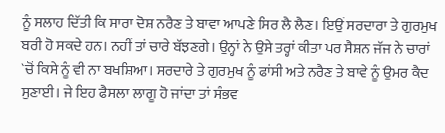ਨੂੰ ਸਲਾਹ ਦਿੱਤੀ ਕਿ ਸਾਰਾ ਦੋਸ਼ ਨਰੈਣ ਤੇ ਬਾਵਾ ਆਪਣੇ ਸਿਰ ਲੈ ਲੈਣ। ਇਉਂ ਸਰਦਾਰਾ ਤੇ ਗੁਰਮੁਖ ਬਰੀ ਹੋ ਸਕਦੇ ਹਨ। ਨਹੀਂ ਤਾਂ ਚਾਰੇ ਬੱਝਣਗੇ। ਉਨ੍ਹਾਂ ਨੇ ਉਸੇ ਤਰ੍ਹਾਂ ਕੀਤਾ ਪਰ ਸੈਸ਼ਨ ਜੱਜ ਨੇ ਚਾਰਾਂ `ਚੋਂ ਕਿਸੇ ਨੂੰ ਵੀ ਨਾ ਬਖਸ਼ਿਆ। ਸਰਦਾਰੇ ਤੇ ਗੁਰਮੁਖ ਨੂੰ ਫਾਂਸੀ ਅਤੇ ਨਰੈਣ ਤੇ ਬਾਵੇ ਨੂੰ ਉਮਰ ਕੈਦ ਸੁਣਾਈ। ਜੇ ਇਹ ਫੈਸਲਾ ਲਾਗੂ ਹੋ ਜਾਂਦਾ ਤਾਂ ਸੰਭਵ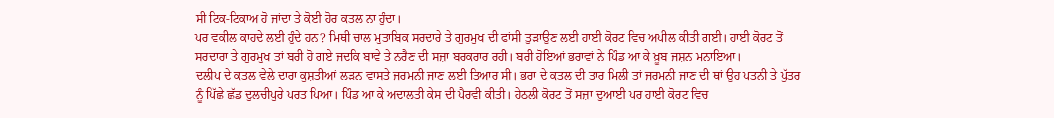ਸੀ ਟਿਕ-ਟਿਕਾਅ ਹੋ ਜਾਂਦਾ ਤੇ ਕੋਈ ਹੋਰ ਕਤਲ ਨਾ ਹੁੰਦਾ।
ਪਰ ਵਕੀਲ ਕਾਹਦੇ ਲਈ ਹੁੰਦੇ ਹਨ? ਮਿਥੀ ਚਾਲ ਮੁਤਾਬਿਕ ਸਰਦਾਰੇ ਤੇ ਗੁਰਮੁਖ ਦੀ ਫਾਂਸੀ ਤੁੜਾਉਣ ਲਈ ਹਾਈ ਕੋਰਟ ਵਿਚ ਅਪੀਲ ਕੀਤੀ ਗਈ। ਹਾਈ ਕੋਰਟ ਤੋਂ ਸਰਦਾਰਾ ਤੇ ਗੁਰਮੁਖ ਤਾਂ ਬਰੀ ਹੋ ਗਏ ਜਦਕਿ ਬਾਵੇ ਤੇ ਨਰੈਣ ਦੀ ਸਜ਼ਾ ਬਰਕਰਾਰ ਰਹੀ। ਬਰੀ ਹੋਇਆਂ ਭਰਾਵਾਂ ਨੇ ਪਿੰਡ ਆ ਕੇ ਖ਼ੂਬ ਜਸ਼ਨ ਮਨਾਇਆ।
ਦਲੀਪ ਦੇ ਕਤਲ ਵੇਲੇ ਦਾਰਾ ਕੁਸ਼ਤੀਆਂ ਲੜਨ ਵਾਸਤੇ ਜਰਮਨੀ ਜਾਣ ਲਈ ਤਿਆਰ ਸੀ। ਭਰਾ ਦੇ ਕਤਲ ਦੀ ਤਾਰ ਮਿਲੀ ਤਾਂ ਜਰਮਨੀ ਜਾਣ ਦੀ ਥਾਂ ਉਹ ਪਤਨੀ ਤੇ ਪੁੱਤਰ ਨੂੰ ਪਿੱਛੇ ਛੱਡ ਦੁਲਚੀਪੁਰੇ ਪਰਤ ਪਿਆ। ਪਿੰਡ ਆ ਕੇ ਅਦਾਲਤੀ ਕੇਸ ਦੀ ਪੈਰਵੀ ਕੀਤੀ। ਹੇਠਲੀ ਕੋਰਟ ਤੋਂ ਸਜ਼ਾ ਦੁਆਈ ਪਰ ਹਾਈ ਕੋਰਟ ਵਿਚ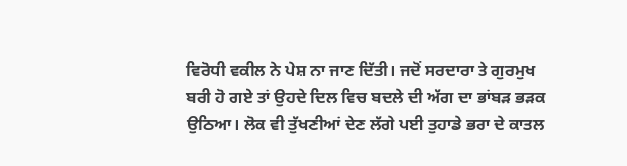ਵਿਰੋਧੀ ਵਕੀਲ ਨੇ ਪੇਸ਼ ਨਾ ਜਾਣ ਦਿੱਤੀ। ਜਦੋਂ ਸਰਦਾਰਾ ਤੇ ਗੁਰਮੁਖ ਬਰੀ ਹੋ ਗਏ ਤਾਂ ਉਹਦੇ ਦਿਲ ਵਿਚ ਬਦਲੇ ਦੀ ਅੱਗ ਦਾ ਭਾਂਬੜ ਭੜਕ ਉਠਿਆ। ਲੋਕ ਵੀ ਤੁੱਖਣੀਆਂ ਦੇਣ ਲੱਗੇ ਪਈ ਤੁਹਾਡੇ ਭਰਾ ਦੇ ਕਾਤਲ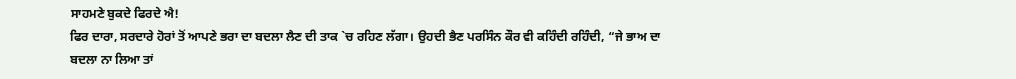ਸਾਹਮਣੇ ਬੁਕਦੇ ਫਿਰਦੇ ਐ!
ਫਿਰ ਦਾਰਾ, ਸਰਦਾਰੇ ਹੋਰਾਂ ਤੋਂ ਆਪਣੇ ਭਰਾ ਦਾ ਬਦਲਾ ਲੈਣ ਦੀ ਤਾਕ `ਚ ਰਹਿਣ ਲੱਗਾ। ਉਹਦੀ ਭੈਣ ਪਰਸਿੰਨ ਕੌਰ ਵੀ ਕਹਿੰਦੀ ਰਹਿੰਦੀ, “ਜੇ ਭਾਅ ਦਾ ਬਦਲਾ ਨਾ ਲਿਆ ਤਾਂ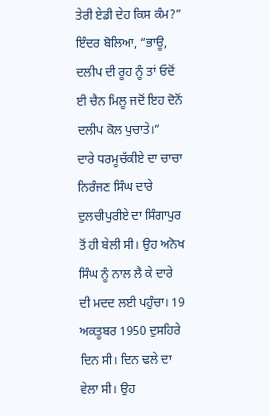ਤੇਰੀ ਏਡੀ ਦੇਹ ਕਿਸ ਕੰਮ?”
ਇੰਦਰ ਬੋਲਿਆ, “ਭਾਊ, ਦਲੀਪ ਦੀ ਰੂਹ ਨੂੰ ਤਾਂ ਓਦੋਂ ਈ ਚੈਨ ਮਿਲੂ ਜਦੋਂ ਇਹ ਦੋਨੋਂ ਦਲੀਪ ਕੋਲ ਪੁਚਾਤੇ।”
ਦਾਰੇ ਧਰਮੂਚੱਕੀਏ ਦਾ ਚਾਚਾ ਨਿਰੰਜਣ ਸਿੰਘ ਦਾਰੇ ਦੁਲਚੀਪੁਰੀਏ ਦਾ ਸਿੰਗਾਪੁਰ ਤੋਂ ਹੀ ਬੇਲੀ ਸੀ। ਉਹ ਅਨੋਖ ਸਿੰਘ ਨੂੰ ਨਾਲ ਲੈ ਕੇ ਦਾਰੇ ਦੀ ਮਦਦ ਲਈ ਪਹੁੰਚਾ। 19 ਅਕਤੂਬਰ 1950 ਦੁਸਹਿਰੇ ਦਿਨ ਸੀ। ਦਿਨ ਢਲੇ ਦਾ ਵੇਲਾ ਸੀ। ਉਹ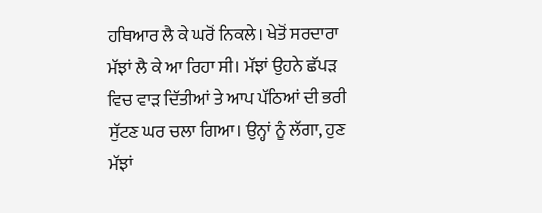ਹਥਿਆਰ ਲੈ ਕੇ ਘਰੋਂ ਨਿਕਲੇ। ਖੇਤੋਂ ਸਰਦਾਰਾ ਮੱਝਾਂ ਲੈ ਕੇ ਆ ਰਿਹਾ ਸੀ। ਮੱਝਾਂ ਉਹਨੇ ਛੱਪੜ ਵਿਚ ਵਾੜ ਦਿੱਤੀਆਂ ਤੇ ਆਪ ਪੱਠਿਆਂ ਦੀ ਭਰੀ ਸੁੱਟਣ ਘਰ ਚਲਾ ਗਿਆ। ਉਨ੍ਹਾਂ ਨੂੰ ਲੱਗਾ, ਹੁਣ ਮੱਝਾਂ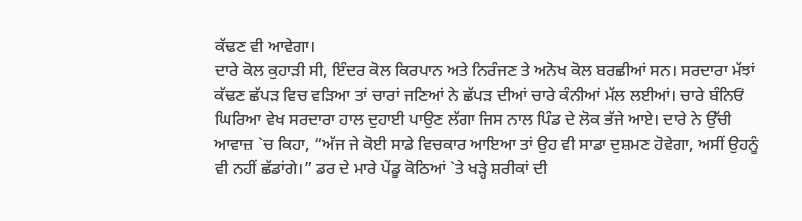ਕੱਢਣ ਵੀ ਆਵੇਗਾ।
ਦਾਰੇ ਕੋਲ ਕੁਹਾੜੀ ਸੀ, ਇੰਦਰ ਕੋਲ ਕਿਰਪਾਨ ਅਤੇ ਨਿਰੰਜਣ ਤੇ ਅਨੋਖ ਕੋਲ ਬਰਛੀਆਂ ਸਨ। ਸਰਦਾਰਾ ਮੱਝਾਂ ਕੱਢਣ ਛੱਪੜ ਵਿਚ ਵੜਿਆ ਤਾਂ ਚਾਰਾਂ ਜਣਿਆਂ ਨੇ ਛੱਪੜ ਦੀਆਂ ਚਾਰੇ ਕੰਨੀਆਂ ਮੱਲ ਲਈਆਂ। ਚਾਰੇ ਬੰਨਿਓਂ ਘਿਰਿਆ ਵੇਖ ਸਰਦਾਰਾ ਹਾਲ ਦੁਹਾਈ ਪਾਉਣ ਲੱਗਾ ਜਿਸ ਨਾਲ ਪਿੰਡ ਦੇ ਲੋਕ ਭੱਜੇ ਆਏ। ਦਾਰੇ ਨੇ ਉੱਚੀ ਆਵਾਜ਼ `ਚ ਕਿਹਾ, “ਅੱਜ ਜੇ ਕੋਈ ਸਾਡੇ ਵਿਚਕਾਰ ਆਇਆ ਤਾਂ ਉਹ ਵੀ ਸਾਡਾ ਦੁਸ਼ਮਣ ਹੋਵੇਗਾ, ਅਸੀਂ ਉਹਨੂੰ ਵੀ ਨਹੀਂ ਛੱਡਾਂਗੇ।” ਡਰ ਦੇ ਮਾਰੇ ਪੇਂਡੂ ਕੋਠਿਆਂ `ਤੇ ਖੜ੍ਹੇ ਸ਼ਰੀਕਾਂ ਦੀ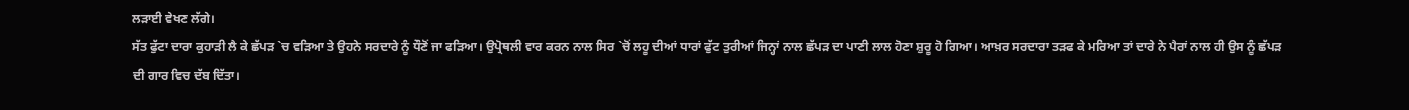ਲੜਾਈ ਵੇਖਣ ਲੱਗੇ।
ਸੱਤ ਫੁੱਟਾ ਦਾਰਾ ਕੁਹਾੜੀ ਲੈ ਕੇ ਛੱਪੜ `ਚ ਵੜਿਆ ਤੇ ਉਹਨੇ ਸਰਦਾਰੇ ਨੂੰ ਧੌਣੋਂ ਜਾ ਫੜਿਆ। ਉਪ੍ਰੋਥਲੀ ਵਾਰ ਕਰਨ ਨਾਲ ਸਿਰ `ਚੋਂ ਲਹੂ ਦੀਆਂ ਧਾਰਾਂ ਫੁੱਟ ਤੁਰੀਆਂ ਜਿਨ੍ਹਾਂ ਨਾਲ ਛੱਪੜ ਦਾ ਪਾਣੀ ਲਾਲ ਹੋਣਾ ਸ਼ੁਰੂ ਹੋ ਗਿਆ। ਆਖ਼ਰ ਸਰਦਾਰਾ ਤੜਫ ਕੇ ਮਰਿਆ ਤਾਂ ਦਾਰੇ ਨੇ ਪੈਰਾਂ ਨਾਲ ਹੀ ਉਸ ਨੂੰ ਛੱਪੜ ਦੀ ਗਾਰ ਵਿਚ ਦੱਬ ਦਿੱਤਾ।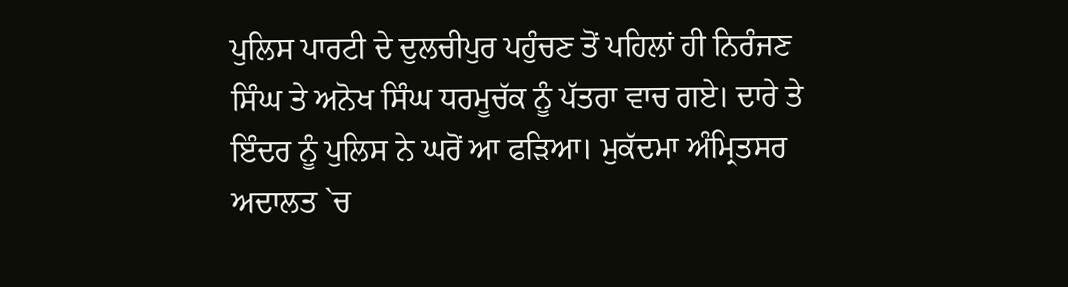ਪੁਲਿਸ ਪਾਰਟੀ ਦੇ ਦੁਲਚੀਪੁਰ ਪਹੁੰਚਣ ਤੋਂ ਪਹਿਲਾਂ ਹੀ ਨਿਰੰਜਣ ਸਿੰਘ ਤੇ ਅਨੋਖ ਸਿੰਘ ਧਰਮੂਚੱਕ ਨੂੰ ਪੱਤਰਾ ਵਾਚ ਗਏ। ਦਾਰੇ ਤੇ ਇੰਦਰ ਨੂੰ ਪੁਲਿਸ ਨੇ ਘਰੋਂ ਆ ਫੜਿਆ। ਮੁਕੱਦਮਾ ਅੰਮ੍ਰਿਤਸਰ ਅਦਾਲਤ `ਚ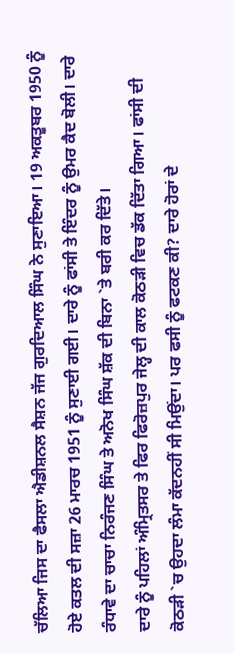ਚੱਲਿਆ ਜਿਸ ਦਾ ਫੈਸਲਾ ਐਡੀਸ਼ਨਲ ਸੈਸ਼ਨ ਜੱਜ ਗੁਰਦਿਆਲ ਸਿੰਘ ਨੇ ਸੁਣਾਇਆ। 19 ਅਕਤੂਬਰ 1950 ਨੂੰ ਹੋਏ ਕਤਲ ਦੀ ਸਜ਼ਾ 26 ਮਾਰਚ 1951 ਨੂੰ ਸੁਣਾਈ ਗਈ। ਦਾਰੇ ਨੂੰ ਫਾਂਸੀ ਤੇ ਇੰਦਰ ਨੂੰ ਉਮਰ ਕੈਦ ਬੋਲੀ। ਦਾਰੇ ਰੰਧਾਵੇ ਦਾ ਚਾਚਾ ਨਿਰੰਜਣ ਸਿੰਘ ਤੇ ਅਨੋਖ ਸਿੰਘ ਸ਼ੱਕ ਦੀ ਬਿਨਾ `ਤੇ ਬਰੀ ਕਰ ਦਿੱਤੇ।
ਦਾਰੇ ਨੂੰ ਪਹਿਲਾਂ ਅੰਮ੍ਰਿਤਸਰ ਤੇ ਫਿਰ ਫਿਰੋਜ਼ਪੁਰ ਜੇਲ੍ਹ ਦੀ ਕਾਲ ਕੋਠੜੀ ਵਿਚ ਡੱਕ ਦਿੱਤਾ ਗਿਆ। ਫਾਂਸੀ ਦੀ ਕੋਠੜੀ `ਚ ਉਹਦਾ ਲੰਮਾ ਕੱਦਨਹੀਂ ਸੀ ਮਿਉਂਦਾ। ਪਰ ਫਸੀ ਨੂੰ ਫਟਕਣ ਕੀ? ਦਾਰੇ ਹੋਰਾਂ ਦੇ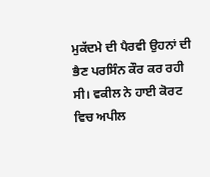ਮੁਕੱਦਮੇ ਦੀ ਪੈਰਵੀ ਉਹਨਾਂ ਦੀ ਭੈਣ ਪਰਸਿੰਨ ਕੌਰ ਕਰ ਰਹੀ ਸੀ। ਵਕੀਲ ਨੇ ਹਾਈ ਕੋਰਟ ਵਿਚ ਅਪੀਲ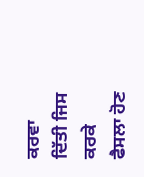ਕਰਵਾ ਦਿੱਤੀ ਜਿਸ ਕਰਕੇ ਫੈਸਲਾ ਹੋਣ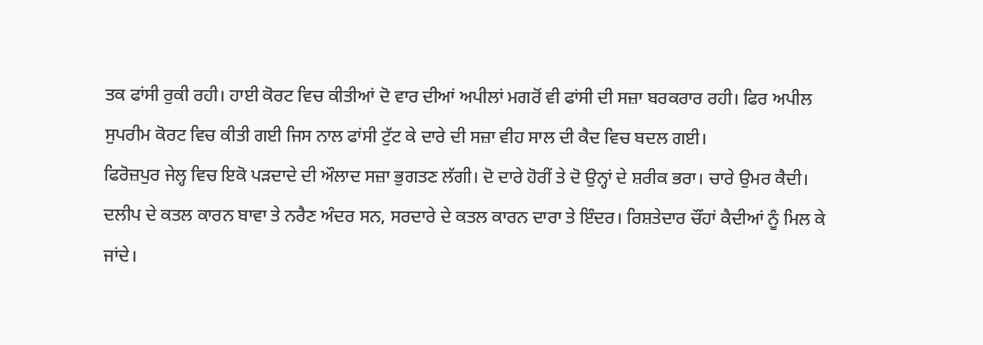ਤਕ ਫਾਂਸੀ ਰੁਕੀ ਰਹੀ। ਹਾਈ ਕੋਰਟ ਵਿਚ ਕੀਤੀਆਂ ਦੋ ਵਾਰ ਦੀਆਂ ਅਪੀਲਾਂ ਮਗਰੋਂ ਵੀ ਫਾਂਸੀ ਦੀ ਸਜ਼ਾ ਬਰਕਰਾਰ ਰਹੀ। ਫਿਰ ਅਪੀਲ ਸੁਪਰੀਮ ਕੋਰਟ ਵਿਚ ਕੀਤੀ ਗਈ ਜਿਸ ਨਾਲ ਫਾਂਸੀ ਟੁੱਟ ਕੇ ਦਾਰੇ ਦੀ ਸਜ਼ਾ ਵੀਹ ਸਾਲ ਦੀ ਕੈਦ ਵਿਚ ਬਦਲ ਗਈ।
ਫਿਰੋਜ਼ਪੁਰ ਜੇਲ੍ਹ ਵਿਚ ਇਕੋ ਪੜਦਾਦੇ ਦੀ ਔਲਾਦ ਸਜ਼ਾ ਭੁਗਤਣ ਲੱਗੀ। ਦੋ ਦਾਰੇ ਹੋਰੀਂ ਤੇ ਦੋ ਉਨ੍ਹਾਂ ਦੇ ਸ਼ਰੀਕ ਭਰਾ। ਚਾਰੇ ਉਮਰ ਕੈਦੀ। ਦਲੀਪ ਦੇ ਕਤਲ ਕਾਰਨ ਬਾਵਾ ਤੇ ਨਰੈਣ ਅੰਦਰ ਸਨ, ਸਰਦਾਰੇ ਦੇ ਕਤਲ ਕਾਰਨ ਦਾਰਾ ਤੇ ਇੰਦਰ। ਰਿਸ਼ਤੇਦਾਰ ਚੌਂਹਾਂ ਕੈਦੀਆਂ ਨੂੰ ਮਿਲ ਕੇ ਜਾਂਦੇ।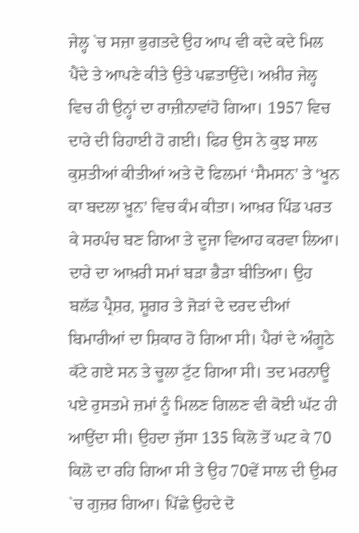ਜੇਲ੍ਹ `ਚ ਸਜ਼ਾ ਭੁਗਤਦੇ ਉਹ ਆਪ ਵੀ ਕਦੇ ਕਦੇ ਮਿਲ ਪੈਂਦੇ ਤੇ ਆਪਣੇ ਕੀਤੇ ਉਤੇ ਪਛਤਾਉਂਦੇ। ਅਖ਼ੀਰ ਜੇਲ੍ਹ ਵਿਚ ਹੀ ਉਨ੍ਹਾਂ ਦਾ ਰਾਜ਼ੀਨਾਵਾਂਹੋ ਗਿਆ। 1957 ਵਿਚ ਦਾਰੇ ਦੀ ਰਿਹਾਈ ਹੋ ਗਈ। ਫਿਰ ਉਸ ਨੇ ਕੁਝ ਸਾਲ ਕੁਸ਼ਤੀਆਂ ਕੀਤੀਆਂ ਅਤੇ ਦੋ ਫਿਲਮਾਂ ‘ਸੈਮਸਨ’ ਤੇ ‘ਖੂਨ ਕਾ ਬਦਲਾ ਖ਼ੂਨ’ ਵਿਚ ਕੰਮ ਕੀਤਾ। ਆਖ਼ਰ ਪਿੰਡ ਪਰਤ ਕੇ ਸਰਪੰਚ ਬਣ ਗਿਆ ਤੇ ਦੂਜਾ ਵਿਆਹ ਕਰਵਾ ਲਿਆ।
ਦਾਰੇ ਦਾ ਆਖ਼ਰੀ ਸਮਾਂ ਬੜਾ ਭੈੜਾ ਬੀਤਿਆ। ਉਹ ਬਲੱਡ ਪ੍ਰੈਸ਼ਰ, ਸ਼ੂਗਰ ਤੇ ਜੋੜਾਂ ਦੇ ਦਰਦ ਦੀਆਂ ਬਿਮਾਰੀਆਂ ਦਾ ਸ਼ਿਕਾਰ ਹੋ ਗਿਆ ਸੀ। ਪੈਰਾਂ ਦੇ ਅੰਗੂਠੇ ਕੱਟੇ ਗਏ ਸਨ ਤੇ ਚੂਲਾ ਟੁੱਟ ਗਿਆ ਸੀ। ਤਦ ਮਰਨਾਊ ਪਏ ਰੁਸਤਮੇ ਜ਼ਮਾਂ ਨੂੰ ਮਿਲਣ ਗਿਲਣ ਵੀ ਕੋਈ ਘੱਟ ਹੀ ਆਉਂਦਾ ਸੀ। ਉਹਦਾ ਜੁੱਸਾ 135 ਕਿਲੋ ਤੋਂ ਘਟ ਕੇ 70 ਕਿਲੋ ਦਾ ਰਹਿ ਗਿਆ ਸੀ ਤੇ ਉਹ 70ਵੇਂ ਸਾਲ ਦੀ ਉਮਰ `ਚ ਗੁਜ਼ਰ ਗਿਆ। ਪਿੱਛੇ ਉਹਦੇ ਦੋ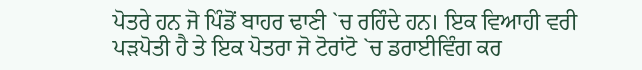ਪੋਤਰੇ ਹਨ ਜੋ ਪਿੰਡੋਂ ਬਾਹਰ ਢਾਣੀ `ਚ ਰਹਿੰਦੇ ਹਨ। ਇਕ ਵਿਆਹੀ ਵਰੀ ਪੜਪੋਤੀ ਹੈ ਤੇ ਇਕ ਪੋਤਰਾ ਜੋ ਟੋਰਾਂਟੋ `ਚ ਡਰਾਈਵਿੰਗ ਕਰ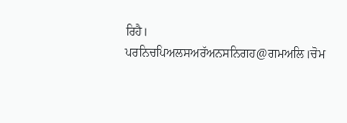ਰਿਹੈ।
ਪਰਨਿਚਪਿਅਲਸਅਰੱਅਨਸਨਿਗਹ@ਗਮਅਲਿ।ਚੋਮ